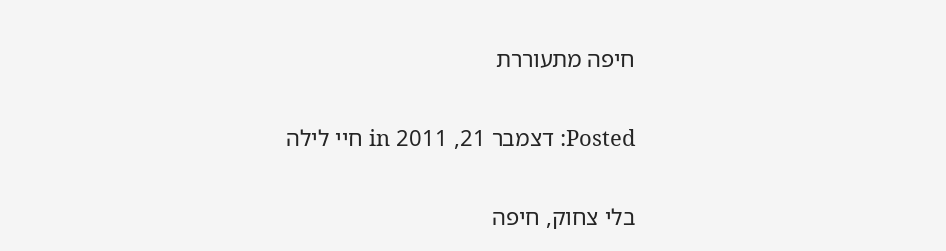חיפה מתעוררת

Posted: דצמבר 21, 2011 in חיי לילה

בלי צחוק, חיפה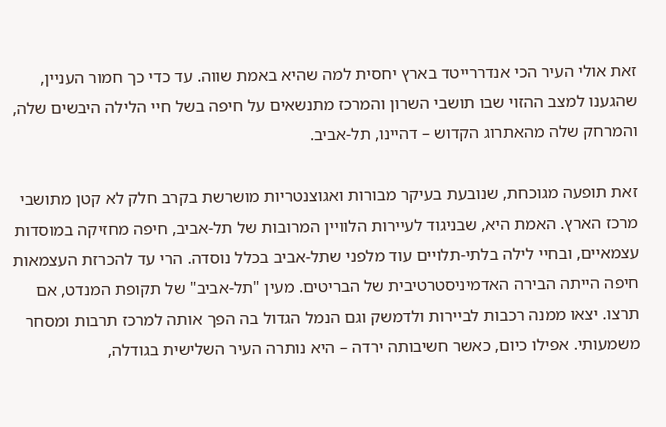זאת אולי העיר הכי אנדררייטד בארץ יחסית למה שהיא באמת שווה. עד כדי כך חמור העניין, שהגענו למצב ההזוי שבו תושבי השרון והמרכז מתנשאים על חיפה בשל חיי הלילה היבשים שלה, והמרחק שלה מהאתרוג הקדוש – דהיינו, תל-אביב.

זאת תופעה מגוכחת, שנובעת בעיקר מבורות ואגוצנטריות מושרשת בקרב חלק לא קטן מתושבי מרכז הארץ. האמת היא, שבניגוד לעיירות הלוויין המרובות של תל-אביב, חיפה מחזיקה במוסדות עצמאיים, ובחיי לילה בלתי-תלויים עוד מלפני שתל-אביב בכלל נוסדה. הרי עד להכרזת העצמאות חיפה הייתה הבירה האדמיניסטרטיבית של הבריטים. מעין "תל-אביב" של תקופת המנדט, אם תרצו. יצאו ממנה רכבות לביירות ולדמשק וגם הנמל הגדול בה הפך אותה למרכז תרבות ומסחר משמעותי. אפילו כיום, כאשר חשיבותה ירדה – היא נותרה העיר השלישית בגודלה,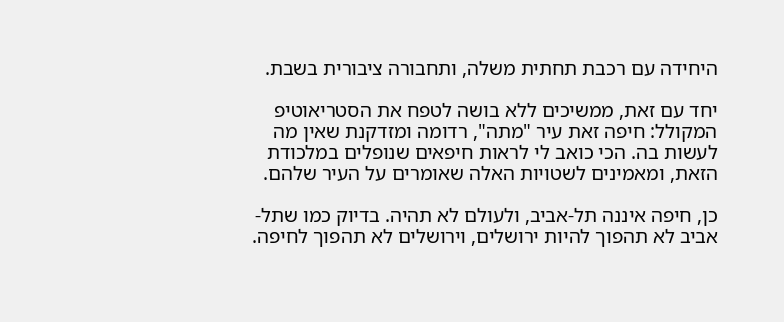היחידה עם רכבת תחתית משלה, ותחבורה ציבורית בשבת.

יחד עם זאת, ממשיכים ללא בושה לטפח את הסטריאוטיפ המקולל: חיפה זאת עיר "מתה", רדומה ומזדקנת שאין מה לעשות בה. הכי כואב לי לראות חיפאים שנופלים במלכודת הזאת, ומאמינים לשטויות האלה שאומרים על העיר שלהם.

כן, חיפה איננה תל-אביב, ולעולם לא תהיה. בדיוק כמו שתל-אביב לא תהפוך להיות ירושלים, וירושלים לא תהפוך לחיפה.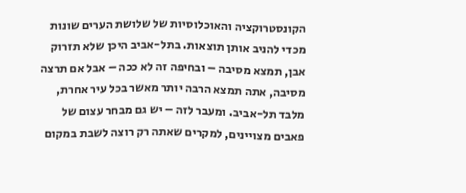הקונסטרוקציה והאוכלוסיות של שלושת הערים שונות מכדי להניב אותן תוצאות. בתל-אביב היכן שלא תזרוק אבן, תמצא מסיבה – ובחיפה זה לא ככה – אבל אם תרצה מסיבה, אתה תמצא הרבה יותר מאשר בכל עיר אחרת, מלבד תל-אביב. ומעבר לזה – יש גם מבחר עצום של פאבים מצויינים, למקרים שאתה רק רוצה לשבת במקום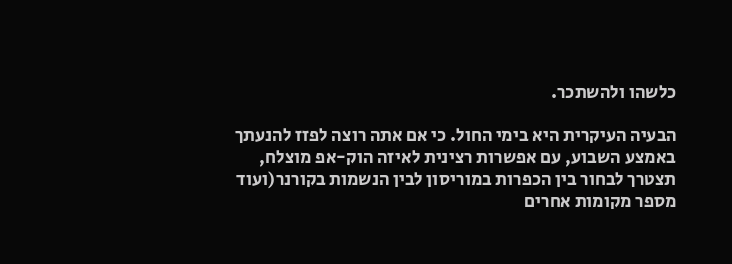כלשהו ולהשתכר.

הבעיה העיקרית היא בימי החול. כי אם אתה רוצה לפזז להנעתך באמצע השבוע, עם אפשרות רצינית לאיזה הוק-אפ מוצלח, תצטרך לבחור בין הכפרות במוריסון לבין הנשמות בקורנר(ועוד מספר מקומות אחרים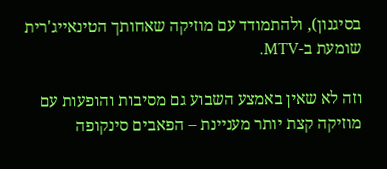בסיגנון), ולהתמודד עם מוזיקה שאחותך הטינאייג'רית שומעת ב-MTV.

וזה לא שאין באמצע השבוע גם מסיבות והופעות עם מוזיקה קצת יותר מעניינת – הפאבים סינקופה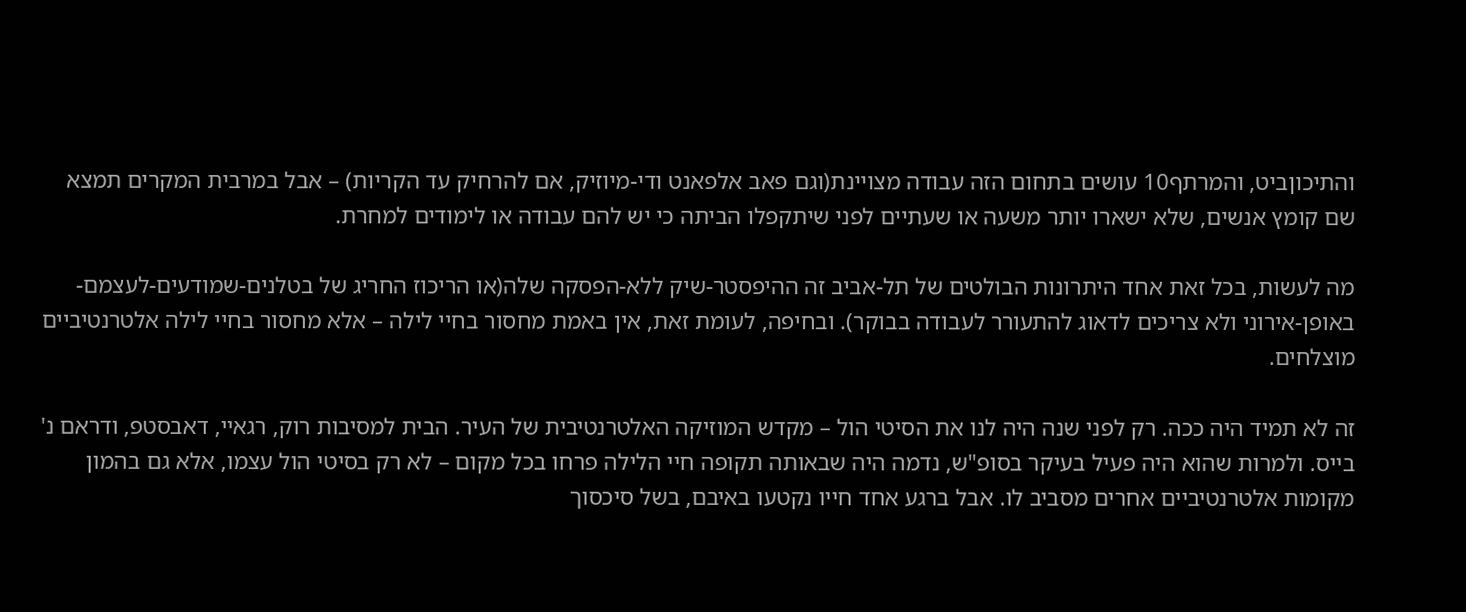והתיכוןביט, והמרתף10 עושים בתחום הזה עבודה מצויינת(וגם פאב אלפאנט ודי-מיוזיק, אם להרחיק עד הקריות) – אבל במרבית המקרים תמצא שם קומץ אנשים, שלא ישארו יותר משעה או שעתיים לפני שיתקפלו הביתה כי יש להם עבודה או לימודים למחרת.

מה לעשות, בכל זאת אחד היתרונות הבולטים של תל-אביב זה ההיפסטר-שיק ללא-הפסקה שלה(או הריכוז החריג של בטלנים-שמודעים-לעצמם-באופן-אירוני ולא צריכים לדאוג להתעורר לעבודה בבוקר). ובחיפה, לעומת זאת, אין באמת מחסור בחיי לילה – אלא מחסור בחיי לילה אלטרנטיביים מוצלחים.

זה לא תמיד היה ככה. רק לפני שנה היה לנו את הסיטי הול – מקדש המוזיקה האלטרנטיבית של העיר. הבית למסיבות רוק, רגאיי, דאבסטפ, ודראם נ' בייס. ולמרות שהוא היה פעיל בעיקר בסופ"ש, נדמה היה שבאותה תקופה חיי הלילה פרחו בכל מקום – לא רק בסיטי הול עצמו, אלא גם בהמון מקומות אלטרנטיביים אחרים מסביב לו. אבל ברגע אחד חייו נקטעו באיבם, בשל סיכסוך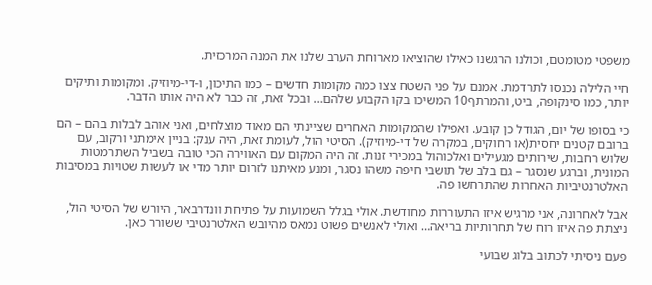משפטי מטומטם, וכולנו הרגשנו כאילו שהוציאו מארוחת הערב שלנו את המנה המרכזית.

חיי הלילה נכנסו לתרדמת. אמנם על פני השטח צצו כמה מקומות חדשים – כמו התיכון, ו-די-מיוזיק. ומקומות ותיקים יותר, כמו סינקופה, ביט, והמרתף10 המשיכו בקו הקבוע שלהם… ובכל זאת, זה כבר לא היה אותו הדבר.

כי בסופו של יום, הגודל כן קובע. ואפילו שהמקומות האחרים שציינתי הם מאוד מוצלחים, ואני אוהב לבלות בהם – הם ברובם קטנים יחסית(או רחוקים, במקרה של די-מיוזיק). הסיטי הול, לעומת זאת, היה ענק: בניין אימתני ורקוב, עם שלוש רחבות, שירותים מגעילים ואלכוהול במכירי זנות. זה היה המקום עם האווירה הכי טובה בשביל השתרמטות המונית, וברגע שנסגר – גם בלב של תושבי חיפה משהו נסגר, ומנע מאיתנו לזרום יותר מדי או לעשות שטויות במסיבות האלטרנטיביות האחרות שהתרחשו פה.

אבל לאחרונה, אני מרגיש איזו התעוררות מחודשת. אולי בגלל השמועות על פתיחת וונדרבאר, היורש של הסיטי הול, ניצתת פה איזו רוח של תחרותיות בריאה… ואולי לאנשים פשוט נמאס מהיובש האלטרנטיבי ששורר כאן.

פעם ניסיתי לכתוב בלוג שבועי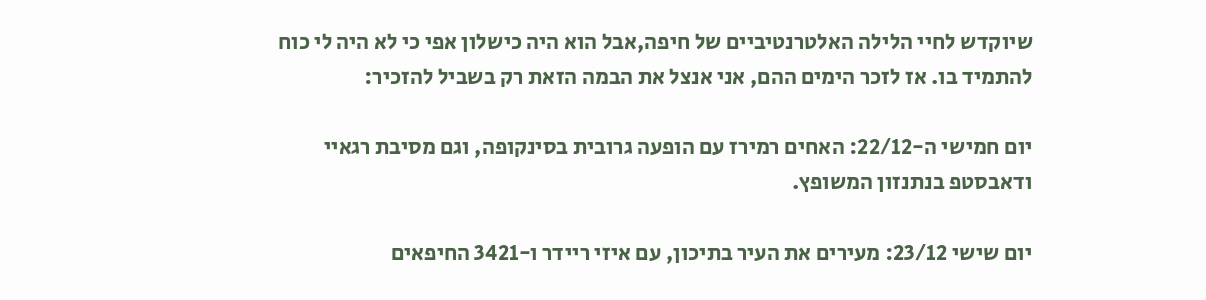שיוקדש לחיי הלילה האלטרנטיביים של חיפה,אבל הוא היה כישלון אפי כי לא היה לי כוח להתמיד בו. אז לזכר הימים ההם, אני אנצל את הבמה הזאת רק בשביל להזכיר:

יום חמישי ה-22/12: האחים רמירז עם הופעה גרובית בסינקופה, וגם מסיבת רגאיי ודאבסטפ בנתנזון המשופץ.

יום שישי 23/12: מעירים את העיר בתיכון, עם איזי ריידר ו-3421 החיפאים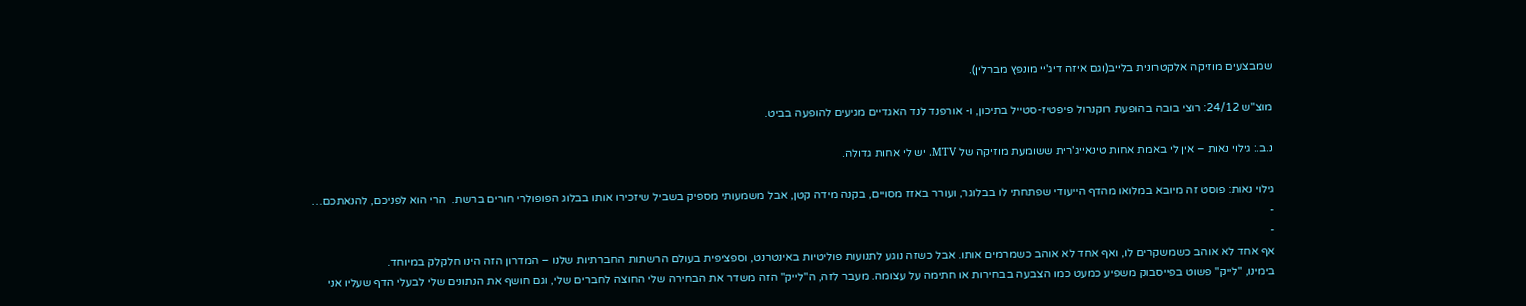שמבצעים מוזיקה אלקטרונית בלייב(וגם איזה דיג'יי מונפץ מברלין).

מוצ"ש 24/12: רוצי בובה בהופעת רוקנרול פיפטיז-סטייל בתיכון, ו- אורפנד לנד האגדיים מגיעים להופעה בביט.

נ.ב.: גילוי נאות – אין לי באמת אחות טינאייג'רית ששומעת מוזיקה של MTV. יש לי אחות גדולה.

גילוי נאות: פוסט זה מיובא במלואו מהדף הייעודי שפתחתי לו בבלוגר, ועורר באזז מסויים, בקנה מידה קטן, אבל משמעותי מספיק בשביל שיזכירו אותו בבלוג הפופולרי חורים ברשת.  הרי הוא לפניכם, להנאתכם…
-
-
אף אחד לא אוהב כשמשקרים לו, ואף אחד לא אוהב כשמרמים אותו. אבל כשזה נוגע לתנועות פוליטיות באינטרנט, וספציפית בעולם הרשתות החברתיות שלנו – המדרון הזה הינו חלקלק במיוחד.
בימינו, "לייק" פשוט בפייסבוק משפיע כמעט כמו הצבעה בבחירות או חתימה על עצומה. מעבר לזה, ה"לייק" הזה משדר את הבחירה שלי החוצה לחברים שלי, וגם חושף את הנתונים שלי לבעלי הדף שעליו אני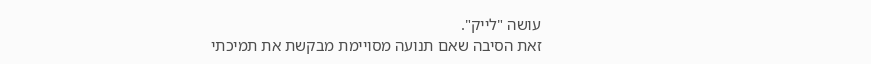עושה "לייק".
זאת הסיבה שאם תנועה מסויימת מבקשת את תמיכתי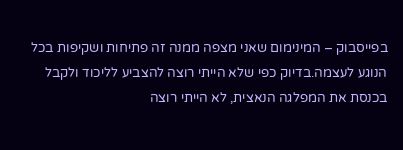בפייסבוק – המינימום שאני מצפה ממנה זה פתיחות ושקיפות בכל הנוגע לעצמה.בדיוק כפי שלא הייתי רוצה להצביע לליכוד ולקבל בכנסת את המפלגה הנאצית, לא הייתי רוצה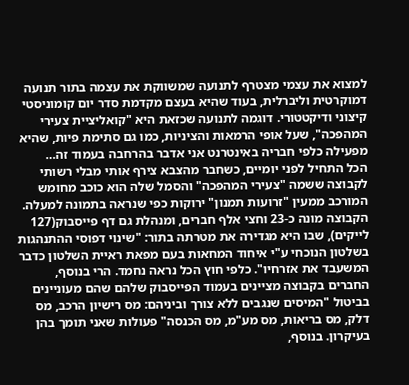למצוא את עצמי מצטרף לתנועה שמשווקת את עצמה בתור תנועה דמוקרטית וליברלית, בעוד שהיא בעצם מקדמת סדר יום קומוניסטי קיצוני ודיקטטורי. דוגמה לתנועה שכזאת היא "קואליציית צעירי המהפכה", שעל אופי הרמאות והציניות, כמו גם סתימת פיות, שהיא מפעילה כלפי חבריה באינטרנט אני אדבר בהרחבה בעמוד זה…
הכל התחיל לפני יומיים, כשחבר מהצבא צירף אותי מבלי רשותי לקבוצה ששמה "צעירי המהפכה" והסמל שלה הוא כוכב מחומש המורכב ממעין "זרועות תמנון" ירוקות כפי שנראה בתמונה למעלה. הקבוצה מונה כ-23 וחצי אלף חברים, ומנהלת גם דף פייסבוק(127 לייקים), שבו היא מגדירה את מטרתה בתור: "שינוי דפוסי ההתנהגות בשלטון הנוכחי ע"י איחוד המחאות בעם מפאת ראיית השלטון כדבר המשעבד את אזרחיו". כלפי חוץ הכל נראה נחמד. הרי בנוסף, החברים בקבוצה מציינים בעמוד הפייסבוק שלהם שהם מעוניינים בביטול "המיסים שנגבים ללא צורך וביניהם: מס רישיון הרכב, מס דלק, מס בריאות, מס מע"מ, מס הכנסה" פעולות שאני תומך בהן בעיקרון. בנוסף,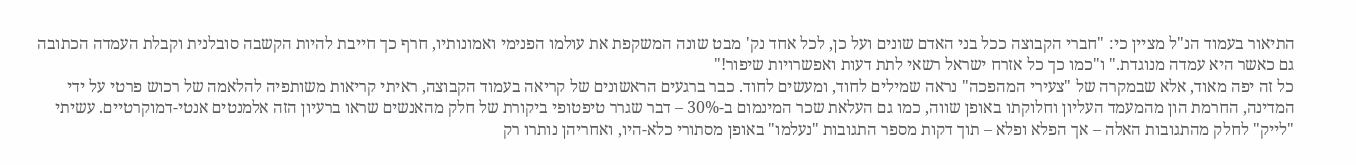התיאור בעמוד הנ"ל מציין כי: "חברי הקבוצה ככל בני האדם שונים ועל כן, לכל אחד נק' מבט שונה המשקפת את עולמו הפנימי ואמונותיו, חרף כך חייבת להיות הקשבה סובלנית וקבלת העמדה הכתובה גם כאשר היא עמדה מנוגדת." ו"כמו כך כל אזרח ישראל רשאי לתת דעות ואפשרויות שיפור!"
כל זה יפה מאוד, אלא שבמקרה של "צעירי המהפכה" נראה שמילים לחוד, ומעשים לחוד. כבר ברגעים הראשונים של קריאה בעמוד הקבוצה, ראיתי קריאות משותפיה להלאמה של רכוש פרטי על ידי המדינה, החרמת הון מהמעמד העליון וחלוקתו באופן שווה, כמו גם העלאת שכר המינמום ב-30% – דבר שגרר טיפטופי ביקורת של חלק מהאנשים שראו ברעיון הזה אלמנטים אנטי-דמוקרטיים. עשיתי "לייק" לחלק מהתגובות האלה – אך הפלא ופלא – תוך דקות מספר התגובות "נעלמו" באופן מסתורי כלא-היו, ואחריהן נותרו רק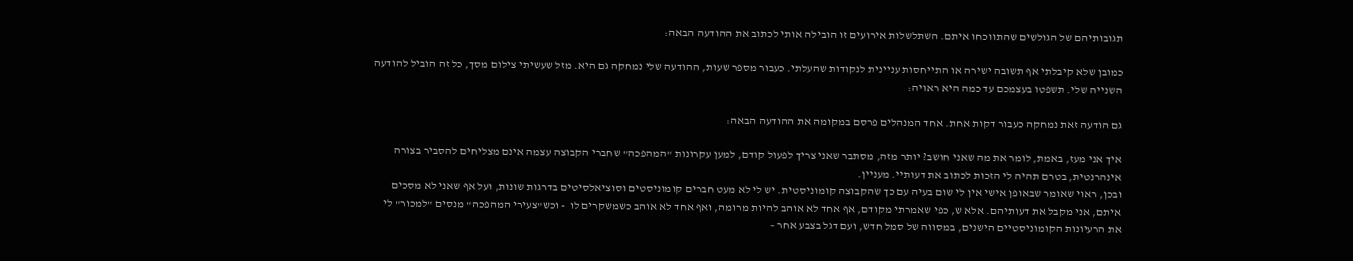תגובותיהם של הגולשים שהתווכחו איתם. השתלשלות אירועים זו הובילה אותי לכתוב את ההודעה הבאה:

כמובן שלא קיבלתי אף תשובה ישירה או התייחסות עניינית לנקודות שהעלתי. כעבור מספר שעות, ההודעה שלי נמחקה גם היא. מזל שעשיתי צילום מסך, כל זה הוביל להודעה השנייה שלי. תשפטו בעצמכם עד כמה היא ראויה:

גם הודעה זאת נמחקה כעבור דקות אחת. אחד המנהלים פרסם במקומה את ההודעה הבאה:

איך אני מעז, באמת, לומר את מה שאני חושב? יותר מזה, מסתבר שאני צריך לפעול קודם, למען עקרונות "המהפכה" שחברי הקבוצה עצמה אינם מצליחים להסביר בצורה אינהרנטית, בטרם תהיה לי הזכות לכתוב את דעותיי. מעניין.
ובכן, ראוי שאומר שבאופן אישי אין לי שום בעיה עם כך שהקבוצה קומוניסטית. יש לי לא מעט חברים קומוניסטים וסוציאלסיטים בדרגות שונות, ועל אף שאני לא מסכים איתם, אני מקבל את דעותיהם. אלא ש, כפי שאמרתי מקודם, אף אחד לא אוהב להיות מרומה, ואף אחד לא אוהב כשמשקרים לו  - וכש"צעירי המהפכה" מנסים "למכור" לי את הרעיונות הקומוניסטיים הישנים, במסווה של סמל חדש, ועם דגל בצבע אחר –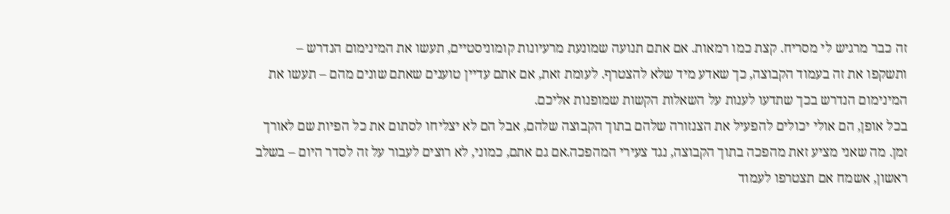זה כבר מרגיש לי מסריח. קצת כמו רמאות. אם אתם תנועה שמונעת מרעיונות קומוניסטיים, תעשו את המינימום הנדרש – ותשקפו את זה בעמוד הקבוצה, כך שאדע מיד שלא להצטרף. לעומת זאת, אם אתם עדיין טוענים שאתם שונים מהם – תעשו את המינימום הנדרש בכך שתדעו לענות על השאלות הקשות שמופנות אליכם.
בכל אופן, הם אולי יכולים להפעיל את הצנזורה שלהם בתוך הקבוצה שלהם, אבל הם לא יצליחו לסתום את כל הפיות שם לאורך זמן. מה שאני מציע זאת מהפכה בתוך הקבוצה, נגד צעירי המהפכה.אם גם אתם, כמוני, לא רוצים לעבור על זה לסדר היום – בשלב ראשון, אשמח אם תצטרפו לעמוד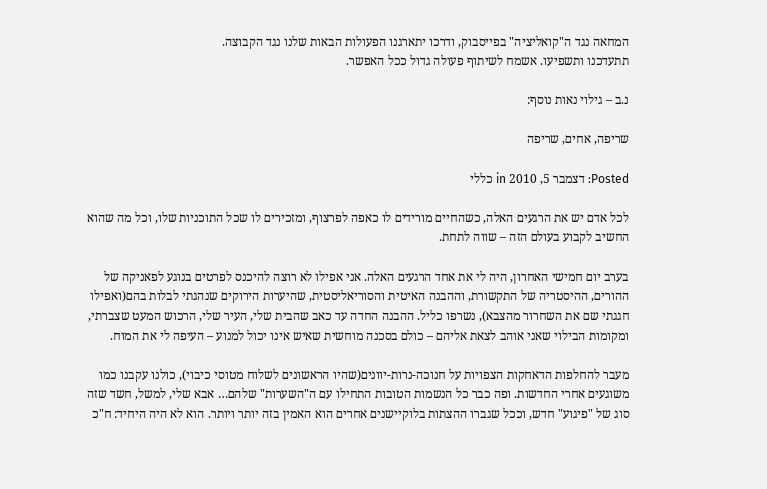המחאה נגד ה"קואליציה" בפייסבוק, ודרכו יתארגנו הפעולות הבאות שלנו נגד הקבוצה.
תתעדכנו ותשפיעו. אשמח לשיתוף פעולה גדול ככל האפשר.

נ.ב – גילוי נאות נוסף:

שריפה, אחים, שריפה

Posted: דצמבר 5, 2010 in כללי

לכל אדם יש את הרגעים האלה, כשהחיים מורידים לו כאפה לפרצוף, ומזכירים לו שכל התוכניות שלו, וכל מה שהוא החשיב לקבוע בעולם הזה – שווה לתחת.

בערב יום חמישי האחרון, היה לי את אחד הרגעים האלה. אני אפילו לא רוצה להיכנס לפרטים בנוגע לפאניקה של ההורים, ההיסטריה של התקשורת, וההבנה האיטית והסוריאליסטית, שהיערות הירוקים שנהגתי לבלות בהם(ואפילו חגגתי שם את השחרור מהצבא), נשרפו כליל. ההבנה החדה עד כאב שהבית שלי, העיר שלי, הרכוש המעט שצברתי, ומקומות הבילוי שאני אוהב לצאת אליהם – כולם בסכנה מוחשית שאיש אינו יכול למנוע – העיפה לי את המוח.

מעבר להחלפות הדאחקות הצפויות על חנוכה-נרות-יוונים(שהיו הראשונים לשלוח מטוסי כיבוי), כולנו עקבנו כמו משוגעים אחרי החדשות. ופה כבר כל הנשמות הטובות התחילו עם ה"השערות" שלהם… אבא שלי, למשל, חשד שזה סוג של "פיגוע" חדש, וככל שגברו ההצתות בלוקיישנים אחרים הוא האמין בזה יותר ויותר. הוא לא היה היחיד: ח"כ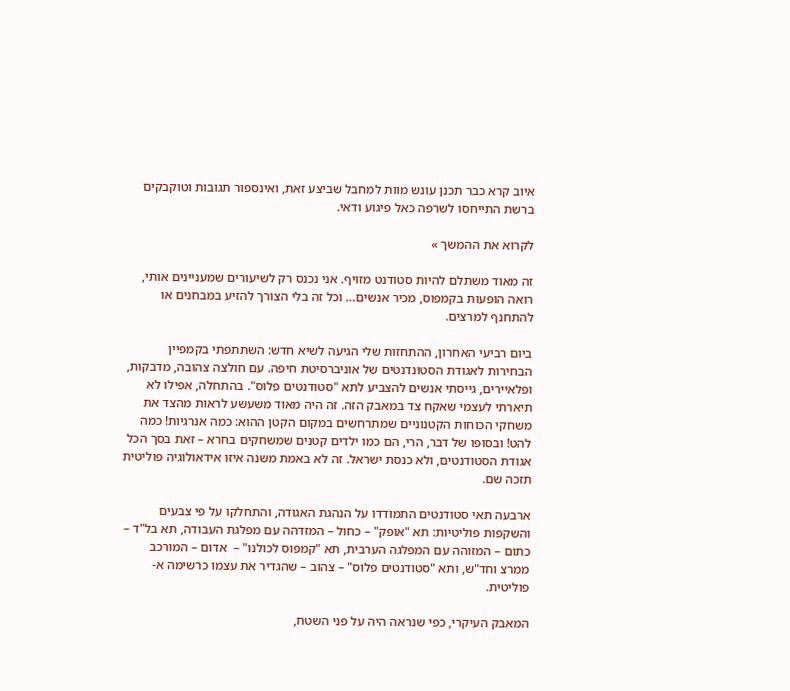איוב קרא כבר תכנן עונש מוות למחבל שביצע זאת, ואינספור תגובות וטוקבקים ברשת התייחסו לשרפה כאל פיגוע ודאי.

לקרוא את ההמשך »

זה מאוד משתלם להיות סטודנט מזויף. אני נכנס רק לשיעורים שמעניינים אותי, רואה הופעות בקמפוס, מכיר אנשים… וכל זה בלי הצורך להזיע במבחנים או להתחנף למרצים.

ביום רביעי האחרון, ההתחזות שלי הגיעה לשיא חדש: השתתפתי בקמפיין הבחירות לאגודת הסטונדנטים של אוניברסיטת חיפה. עם חולצה צהובה, מדבקות, ופלאיירים, גייסתי אנשים להצביע לתא "סטודנטים פלוס". בהתחלה, אפילו לא תיארתי לעצמי שאקח צד במאבק הזה. זה היה מאוד משעשע לראות מהצד את משחקי הכוחות הקטנוניים שמתרחשים במקום הקטן ההוא: כמה אנרגיות! כמה להט! ובסופו של דבר, הרי, הם כמו ילדים קטנים שמשחקים בחרא – זאת בסך הכל אגודת הסטודנטים, ולא כנסת ישראל. זה לא באמת משנה איזו אידאולוגיה פוליטית תזכה שם.

ארבעה תאי סטודנטים התמודדו על הנהגת האגודה, והתחלקו על פי צבעים והשקפות פוליטיות: תא "אופק" – כחול – המזדהה עם מפלגת העבודה, תא בל"ד – כתום – המזוהה עם המפלגה הערבית, תא "קמפוס לכולנו" –  אדום – המורכב ממרצ וחד"ש, ותא "סטודנטים פלוס" – צהוב – שהגדיר את עצמו כרשימה א-פוליטית.

המאבק העיקרי, כפי שנראה היה על פני השטח,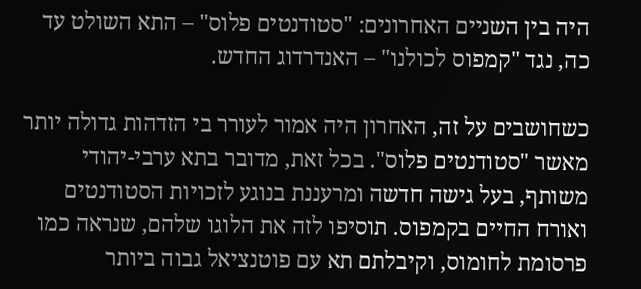היה בין השניים האחרונים: "סטודנטים פלוס" – התא השולט עד כה, נגד "קמפוס לכולנו" – האנדרדוג החדש.

כשחושבים על זה, האחרון היה אמור לעורר בי הזדהות גדולה יותר מאשר "סטודנטים פלוס". בכל זאת, מדובר בתא ערבי-יהודי משותף, בעל גישה חדשה ומרעננת בנוגע לזכויות הסטודנטים ואורח החיים בקמפוס. תוסיפו לזה את הלוגו שלהם, שנראה כמו פרסומת לחומוס, וקיבלתם תא עם פוטנציאל גבוה ביותר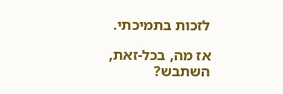לזכות בתמיכתי.

אז מה, בכל-זאת, השתבש?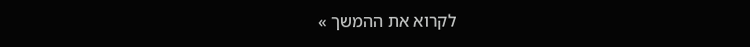לקרוא את ההמשך »